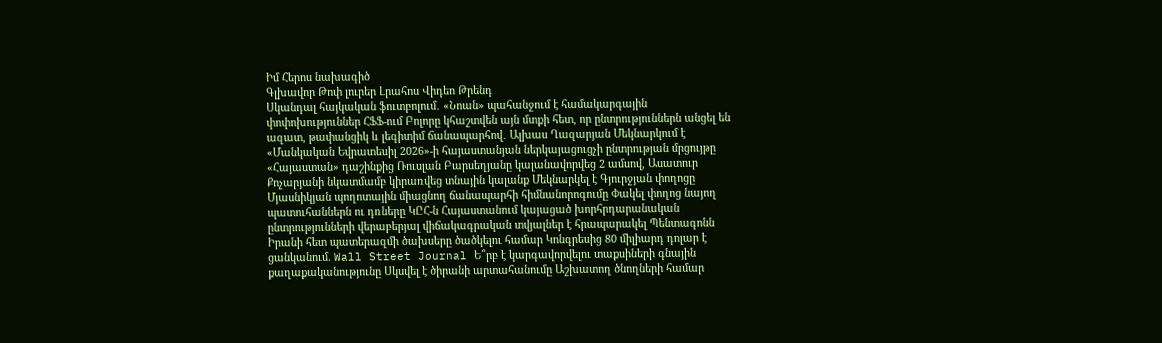Իմ Հերոս նախագիծ
Գլխավոր Թոփ լուրեր Լրահոս Վիդեո Թրենդ
Սկանդալ հայկական ֆուտբոլում․ «Նոան» պահանջում է համակարգային փոփոխություններ ՀՖՖ-ում Բոլորը կհաշտվեն այն մտքի հետ, որ ընտրություններն անցել են ազատ, թափանցիկ և լեգիտիմ ճանապարհով․ Ալխաս Ղազարյան Մեկնարկում է «Մանկական Եվրատեսիլ 2026»-ի հայաստանյան ներկայացուցչի ընտրության մրցույթը «Հայաստան» դաշինքից Ռուսլան Բարսեղյանը կալանավորվեց 2 ամսով, Ասատուր Քոչարյանի նկատմամբ կիրառվեց տնային կալանք Մեկնարկել է Գյուրջյան փողոցը Մյասնիկյան պողոտային միացնող ճանապարհի հիմնանորոգումը Փակել փողոց նայող պատուհաններն ու դռները ԿԸՀ-ն Հայաստանում կայացած խորհրդարանական ընտրությունների վերաբերյալ վիճակագրական տվյալներ է հրապարակել Պենտագոնն Իրանի հետ պատերազմի ծախսերը ծածկելու համար Կոնգրեսից 80 միլիարդ դոլար է ցանկանում. Wall Street Journal Ե՞րբ է կարգավորվելու տաքսիների գնային քաղաքականությունը Սկսվել է ծիրանի արտահանումը Աշխատող ծնողների համար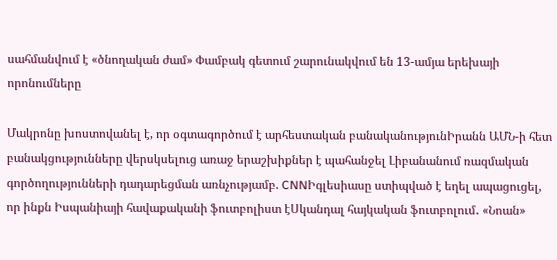սահմանվում է «ծնողական ժամ» Փամբակ գետում շարունակվում են 13-ամյա երեխայի որոնումները

Մակրոնը խոստովանել է, որ օգտագործում է արհեստական բանականությունԻրանն ԱՄՆ-ի հետ բանակցությունները վերսկսելուց առաջ երաշխիքներ է պահանջել Լիբանանում ռազմական գործողությունների դադարեցման առնչությամբ. CNNԻգլեսիասը ստիպված է եղել ապացուցել, որ ինքն Իսպանիայի հավաքականի ֆուտբոլիստ էՍկանդալ հայկական ֆուտբոլում․ «Նոան»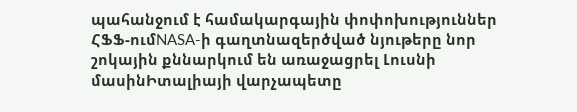պահանջում է համակարգային փոփոխություններ ՀՖՖ-ումNASA-ի գաղտնազերծված նյութերը նոր շոկային քննարկում են առաջացրել Լուսնի մասինԻտալիայի վարչապետը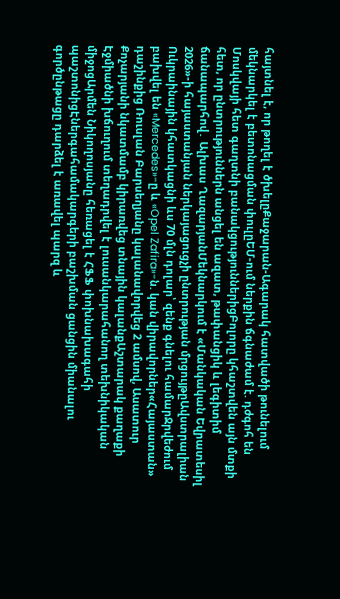հայտնել է, որ թողել է ծխելըՔաջարան-Ագարակ հատվածի թունելում մեկնարկել է բետոնացման փուլըԵՄ-ում ներքին ճգնաժամ է. դժգոհ են Մոսկվայի հետ գաղտնի բանակցություններիցԲոլորը կհաշտվեն այն մտքի հետ, որ ընտրություններն անցել են ազատ, թափանցիկ և լեգիտիմ ճանապարհով․ Ալխաս ՂազարյանՄեկնարկում է «Մանկական Եվրատեսիլ 2026»-ի հայաստանյան ներկայացուցչի ընտրության մրցույթըԱվստրալիան Ուկրաինային կհատկացնի ևս 70 մլն դոլար՝ զենք գնելու համարՋրվեժում բախվել են «Mercedes»-ը և «Opel Zafira»-ն. կան վիրավորներ«Հայաստան» դաշինքից Ռուսլան Բարսեղյանը կալանավորվեց 2 ամսով, Ասատուր Քոչարյանի նկատմամբ կիրառվեց տնային կալանքԱշտարակ քաղաքի Էջմիածնի խճուղում տեղադրվել է լուսանկարահանող տեխնիկական միջոցԱրմեն Նիկողոսյանը հեռացել է ՀՖՖ փոխնախագահի պաշտոնիցԷներգահամակարգերի բաշխման ցանցին միանալու գործընթացը դարձել է առավել պարզ և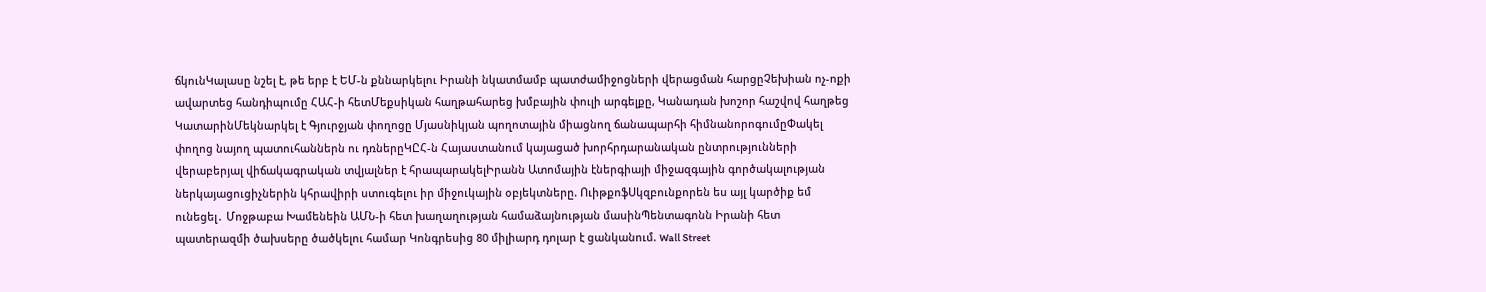ճկունԿալասը նշել է, թե երբ է ԵՄ-ն քննարկելու Իրանի նկատմամբ պատժամիջոցների վերացման հարցըՉեխիան ոչ-ոքի ավարտեց հանդիպումը ՀԱՀ-ի հետՄեքսիկան հաղթահարեց խմբային փուլի արգելքը, Կանադան խոշոր հաշվով հաղթեց ԿատարինՄեկնարկել է Գյուրջյան փողոցը Մյասնիկյան պողոտային միացնող ճանապարհի հիմնանորոգումըՓակել փողոց նայող պատուհաններն ու դռներըԿԸՀ-ն Հայաստանում կայացած խորհրդարանական ընտրությունների վերաբերյալ վիճակագրական տվյալներ է հրապարակելԻրանն Ատոմային էներգիայի միջազգային գործակալության ներկայացուցիչներին կհրավիրի ստուգելու իր միջուկային օբյեկտները. ՈւիթքոֆՍկզբունքորեն ես այլ կարծիք եմ ունեցել․ Մոջթաբա Խամենեին ԱՄՆ-ի հետ խաղաղության համաձայնության մասինՊենտագոնն Իրանի հետ պատերազմի ծախսերը ծածկելու համար Կոնգրեսից 80 միլիարդ դոլար է ցանկանում. Wall Street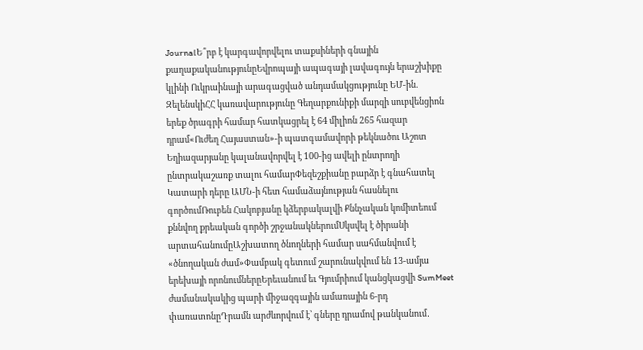JournalԵ՞րբ է կարգավորվելու տաքսիների գնային քաղաքականությունըԵվրոպայի ապագայի լավագույն երաշխիքը կլինի Ուկրաինայի արագացված անդամակցությունը ԵՄ-ին. ԶելենսկիՀՀ կառավարությունը Գեղարքունիքի մարզի սուբվենցիոն երեք ծրագրի համար հատկացրել է 64 միլիոն 265 հազար դրամ«Ուժեղ Հայաստան»-ի պատգամավորի թեկնածու Աշոտ Եղիազարյանը կալանավորվել է 100-ից ավելի ընտրողի ընտրակաշառք տալու համարՓեզեշքիանը բարձր է գնահատել Կատարի դերը ԱՄՆ-ի հետ համաձայնության հասնելու գործումՌուբեն Հակոբյանը կձերբակալվի Քննչական կոմիտեում քննվող քրեական գործի շրջանակներումՍկսվել է ծիրանի արտահանումըԱշխատող ծնողների համար սահմանվում է «ծնողական ժամ»Փամբակ գետում շարունակվում են 13-ամյա երեխայի որոնումներըԵրեւանում եւ Գյումրիում կանցկացվի SumMeet ժամանակակից պարի միջազգային ամառային 6-րդ փառատոնըԴրամն արժևորվում է՝ գները դրամով թանկանում․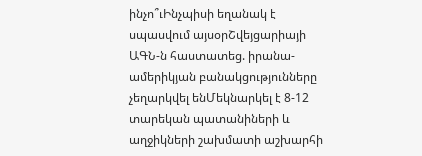ինչո՞ւԻնչպիսի եղանակ է սպասվում այսօրՇվեյցարիայի ԱԳՆ-ն հաստատեց. իրանա-ամերիկյան բանակցությունները չեղարկվել ենՄեկնարկել է 8-12 տարեկան պատանիների և աղջիկների շախմատի աշխարհի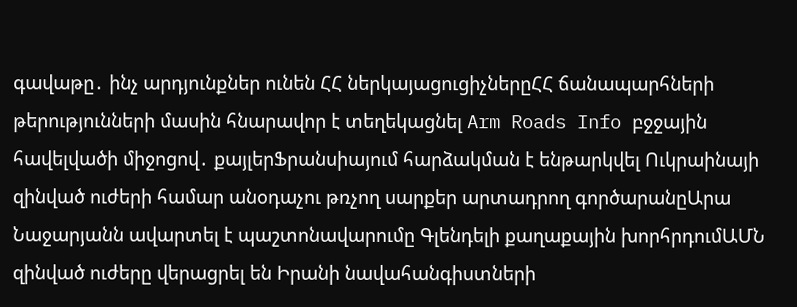գավաթը․ ինչ արդյունքներ ունեն ՀՀ ներկայացուցիչներըՀՀ ճանապարհների թերությունների մասին հնարավոր է տեղեկացնել Arm Roads Info բջջային հավելվածի միջոցով․ քայլերՖրանսիայում հարձակման է ենթարկվել Ուկրաինայի զինված ուժերի համար անօդաչու թռչող սարքեր արտադրող գործարանըԱրա Նաջարյանն ավարտել է պաշտոնավարումը Գլենդելի քաղաքային խորհրդումԱՄՆ զինված ուժերը վերացրել են Իրանի նավահանգիստների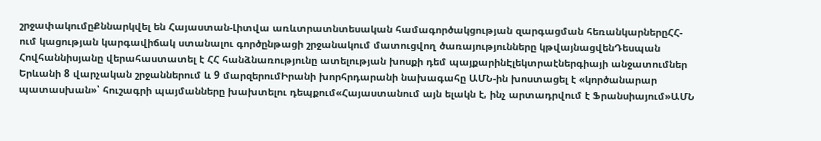շրջափակումըՔննարկվել են Հայաստան-Լիտվա առևտրատնտեսական համագործակցության զարգացման հեռանկարներըՀՀ-ում կացության կարգավիճակ ստանալու գործընթացի շրջանակում մատուցվող ծառայությունները կթվայնացվենԴեսպան Հովհաննիսյանը վերահաստատել է ՀՀ հանձնառությունը ատելության խոսքի դեմ պայքարինԷլեկտրաէներգիայի անջատումներ Երևանի 8 վարչական շրջաններում և 9 մարզերումԻրանի խորհրդարանի նախագահը ԱՄՆ-ին խոստացել է «կործանարար պատասխան»՝ հուշագրի պայմանները խախտելու դեպքում«Հայաստանում այն ելակն է, ինչ արտադրվում է Ֆրանսիայում»ԱՄՆ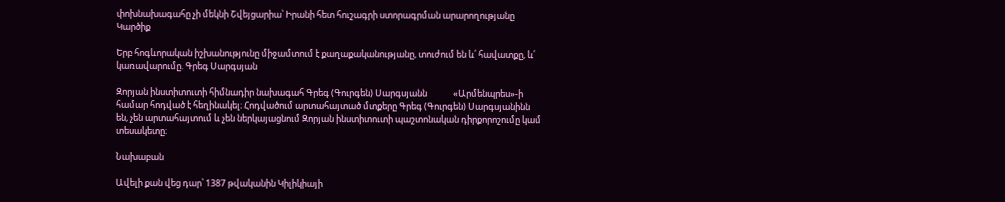փոխնախագահը չի մեկնի Շվեյցարիա՝ Իրանի հետ հուշագրի ստորագրման արարողությանը
Կարծիք

Երբ հոգևորական իշխանությունը միջամտում է քաղաքականությանը, տուժում են և՛ հավատքը, և՛ կառավարումը. Գրեգ Սարգսյան

Զորյան ինստիտուտի հիմնադիր նախագահ Գրեգ (Գուրգեն) Սարգսյանն             «Արմենպրես»-ի համար հոդված է հեղինակել։ Հոդվածում արտահայտած մտքերը Գրեգ (Գուրգեն) Սարգսյանինն են, չեն արտահայտում և չեն ներկայացնում Զորյան ինստիտուտի պաշտոնական դիրքորոշումը կամ տեսակետը։

Նախաբան

Ավելի քան վեց դար՝ 1387 թվականին Կիլիկիայի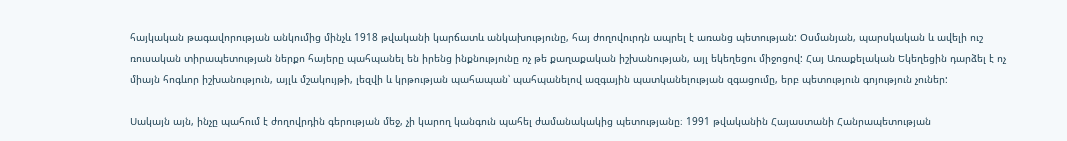հայկական թագավորության անկումից մինչև 1918 թվականի կարճատև անկախությունը, հայ ժողովուրդն ապրել է առանց պետության: Օսմանյան, պարսկական և ավելի ուշ ռուսական տիրապետության ներքո հայերը պահպանել են իրենց ինքնությունը ոչ թե քաղաքական իշխանության, այլ եկեղեցու միջոցով: Հայ Առաքելական Եկեղեցին դարձել է ոչ միայն հոգևոր իշխանություն, այլև մշակույթի, լեզվի և կրթության պահապան՝ պահպանելով ազգային պատկանելության զգացումը, երբ պետություն գոյություն չուներ:

Սակայն այն, ինչը պահում է ժողովրդին գերության մեջ, չի կարող կանգուն պահել ժամանակակից պետությանը։ 1991 թվականին Հայաստանի Հանրապետության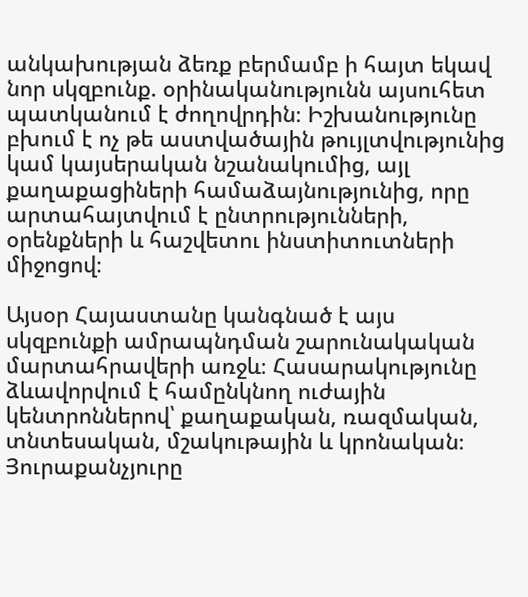անկախության ձեռք բերմամբ ի հայտ եկավ նոր սկզբունք. օրինականությունն այսուհետ պատկանում է ժողովրդին։ Իշխանությունը բխում է ոչ թե աստվածային թույլտվությունից կամ կայսերական նշանակումից, այլ քաղաքացիների համաձայնությունից, որը արտահայտվում է ընտրությունների, օրենքների և հաշվետու ինստիտուտների միջոցով։

Այսօր Հայաստանը կանգնած է այս սկզբունքի ամրապնդման շարունակական մարտահրավերի առջև։ Հասարակությունը ձևավորվում է համընկնող ուժային կենտրոններով՝ քաղաքական, ռազմական, տնտեսական, մշակութային և կրոնական։ Յուրաքանչյուրը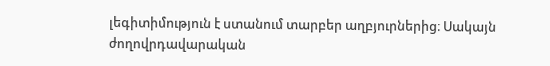լեգիտիմություն է ստանում տարբեր աղբյուրներից։ Սակայն ժողովրդավարական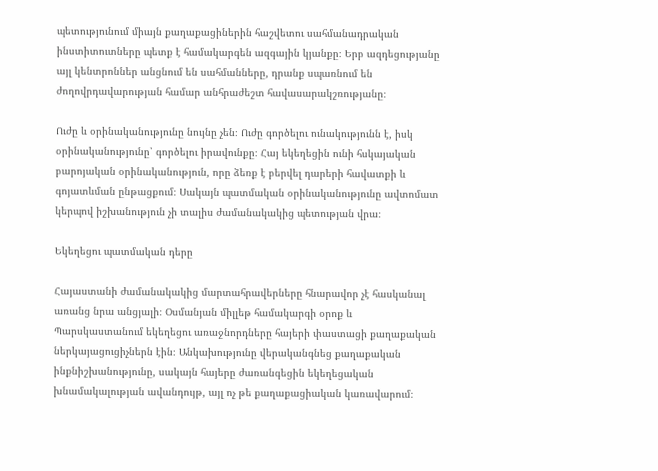պետությունում միայն քաղաքացիներին հաշվետու սահմանադրական ինստիտուտները պետք է համակարգեն ազգային կյանքը։ Երբ ազդեցությանը այլ կենտրոններ անցնում են սահմանները, դրանք սպառնում են ժողովրդավարության համար անհրաժեշտ հավասարակշռությանը։

Ուժը և օրինականությունը նույնը չեն։ Ուժը գործելու ունակությունն է, իսկ օրինականությունը՝ գործելու իրավունքը։ Հայ եկեղեցին ունի հսկայական բարոյական օրինականություն, որը ձեռք է բերվել դարերի հավատքի և գոյատևման ընթացքում։ Սակայն պատմական օրինականությունը ավտոմատ կերպով իշխանություն չի տալիս ժամանակակից պետության վրա։

Եկեղեցու պատմական դերը

Հայաստանի ժամանակակից մարտահրավերները հնարավոր չէ հասկանալ առանց նրա անցյալի։ Օսմանյան միլլեթ համակարգի օրոք և Պարսկաստանում եկեղեցու առաջնորդները հայերի փաստացի քաղաքական ներկայացուցիչներն էին։ Անկախությունը վերականգնեց քաղաքական ինքնիշխանությունը, սակայն հայերը ժառանգեցին եկեղեցական խնամակալության ավանդույթ, այլ ոչ թե քաղաքացիական կառավարում։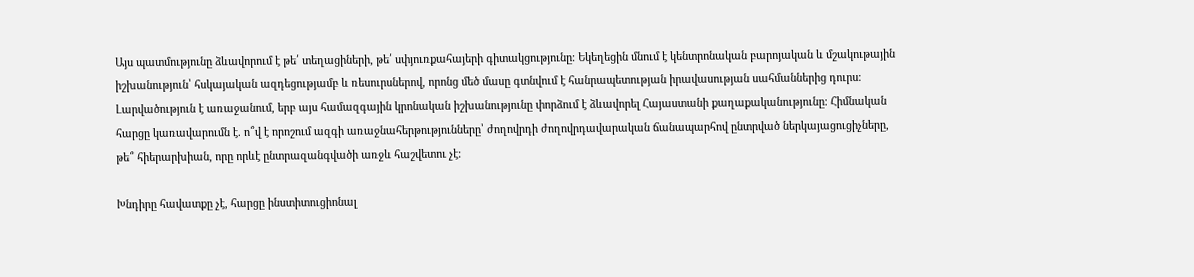Այս պատմությունը ձևավորում է թե՛ տեղացիների, թե՛ սփյուռքահայերի գիտակցությունը։ Եկեղեցին մնում է կենտրոնական բարոյական և մշակութային իշխանություն՝ հսկայական ազդեցությամբ և ռեսուրսներով, որոնց մեծ մասը գտնվում է հանրապետության իրավասության սահմաններից դուրս։ Լարվածություն է առաջանում, երբ այս համազգային կրոնական իշխանությունը փորձում է ձևավորել Հայաստանի քաղաքականությունը։ Հիմնական հարցը կառավարումն է. ո՞վ է որոշում ազգի առաջնահերթությունները՝ ժողովրդի ժողովրդավարական ճանապարհով ընտրված ներկայացուցիչները, թե՞ հիերարխիան, որը որևէ ընտրազանգվածի առջև հաշվետու չէ։

Խնդիրը հավատքը չէ, հարցը ինստիտուցիոնալ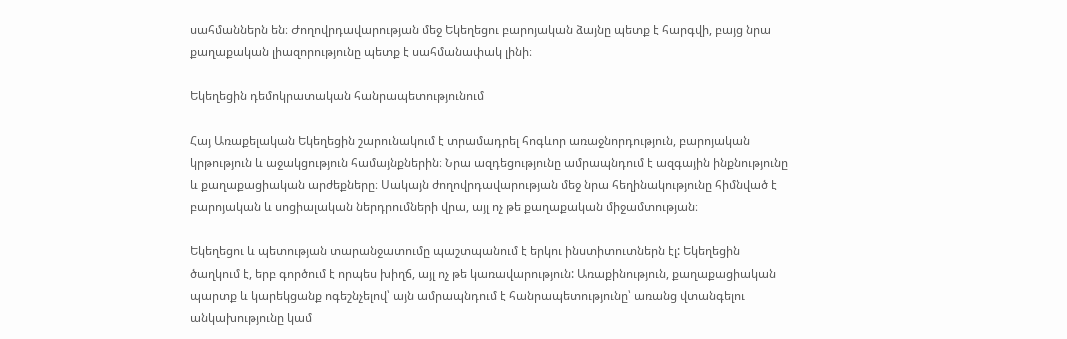սահմաններն են։ Ժողովրդավարության մեջ Եկեղեցու բարոյական ձայնը պետք է հարգվի, բայց նրա քաղաքական լիազորությունը պետք է սահմանափակ լինի։

Եկեղեցին դեմոկրատական հանրապետությունում

Հայ Առաքելական Եկեղեցին շարունակում է տրամադրել հոգևոր առաջնորդություն, բարոյական կրթություն և աջակցություն համայնքներին։ Նրա ազդեցությունը ամրապնդում է ազգային ինքնությունը և քաղաքացիական արժեքները։ Սակայն ժողովրդավարության մեջ նրա հեղինակությունը հիմնված է բարոյական և սոցիալական ներդրումների վրա, այլ ոչ թե քաղաքական միջամտության։

Եկեղեցու և պետության տարանջատումը պաշտպանում է երկու ինստիտուտներն էլ: Եկեղեցին ծաղկում է, երբ գործում է որպես խիղճ, այլ ոչ թե կառավարություն: Առաքինություն, քաղաքացիական պարտք և կարեկցանք ոգեշնչելով՝ այն ամրապնդում է հանրապետությունը՝ առանց վտանգելու անկախությունը կամ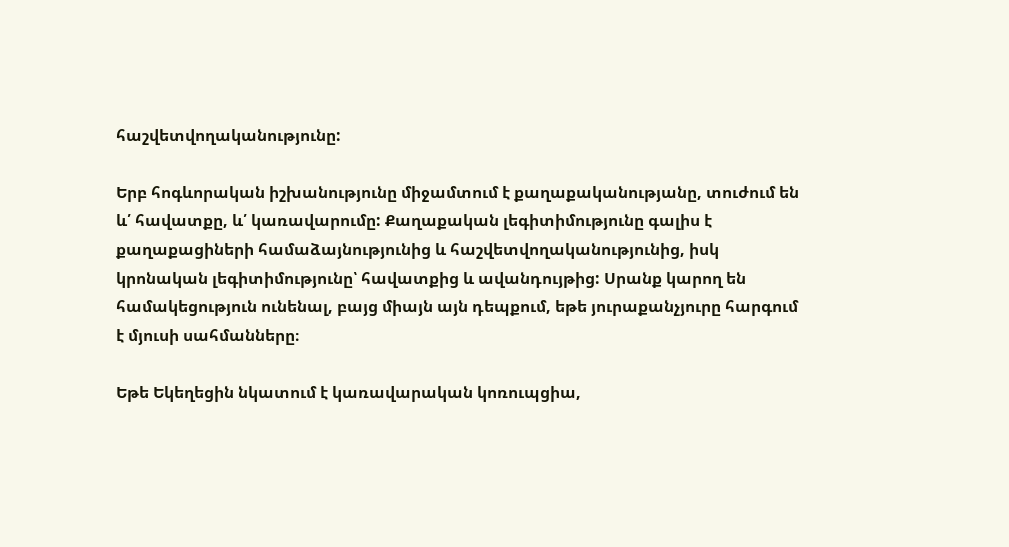հաշվետվողականությունը:

Երբ հոգևորական իշխանությունը միջամտում է քաղաքականությանը, տուժում են և՛ հավատքը, և՛ կառավարումը: Քաղաքական լեգիտիմությունը գալիս է քաղաքացիների համաձայնությունից և հաշվետվողականությունից, իսկ կրոնական լեգիտիմությունը՝ հավատքից և ավանդույթից: Սրանք կարող են համակեցություն ունենալ, բայց միայն այն դեպքում, եթե յուրաքանչյուրը հարգում է մյուսի սահմանները։

Եթե Եկեղեցին նկատում է կառավարական կոռուպցիա,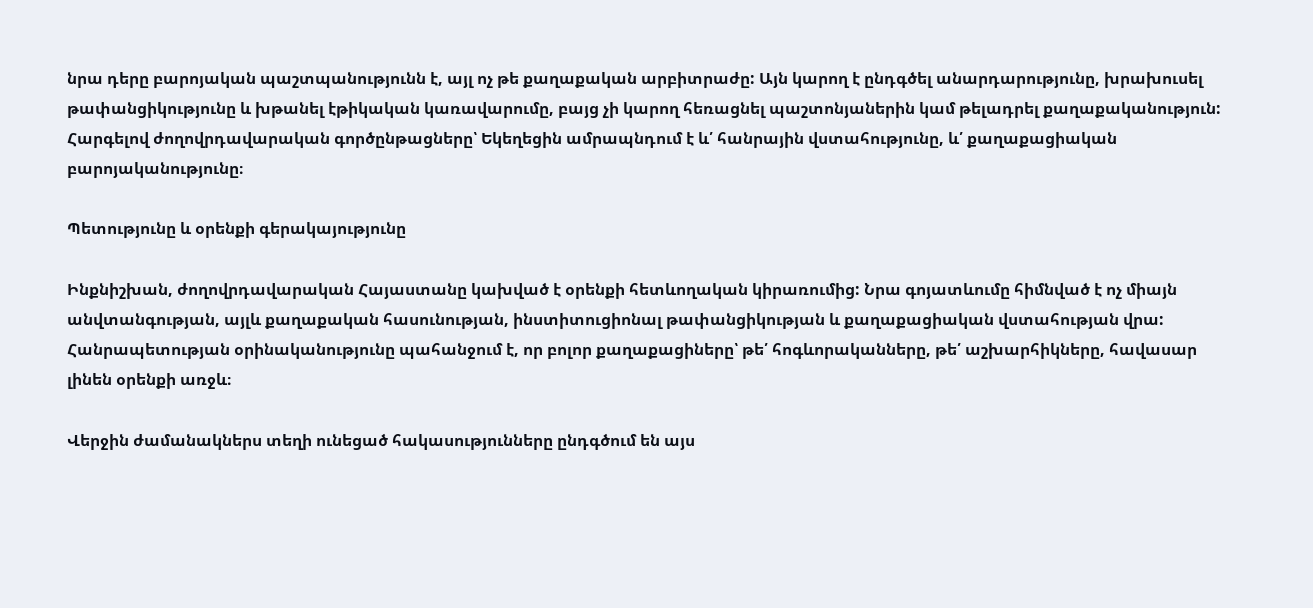նրա դերը բարոյական պաշտպանությունն է, այլ ոչ թե քաղաքական արբիտրաժը: Այն կարող է ընդգծել անարդարությունը, խրախուսել թափանցիկությունը և խթանել էթիկական կառավարումը, բայց չի կարող հեռացնել պաշտոնյաներին կամ թելադրել քաղաքականություն: Հարգելով ժողովրդավարական գործընթացները՝ Եկեղեցին ամրապնդում է և՛ հանրային վստահությունը, և՛ քաղաքացիական բարոյականությունը։

Պետությունը և օրենքի գերակայությունը

Ինքնիշխան, ժողովրդավարական Հայաստանը կախված է օրենքի հետևողական կիրառումից: Նրա գոյատևումը հիմնված է ոչ միայն անվտանգության, այլև քաղաքական հասունության, ինստիտուցիոնալ թափանցիկության և քաղաքացիական վստահության վրա: Հանրապետության օրինականությունը պահանջում է, որ բոլոր քաղաքացիները՝ թե՛ հոգևորականները, թե՛ աշխարհիկները, հավասար լինեն օրենքի առջև։

Վերջին ժամանակներս տեղի ունեցած հակասությունները ընդգծում են այս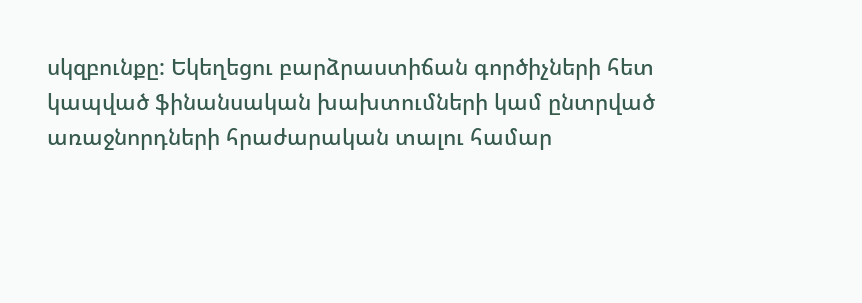սկզբունքը: Եկեղեցու բարձրաստիճան գործիչների հետ կապված ֆինանսական խախտումների կամ ընտրված առաջնորդների հրաժարական տալու համար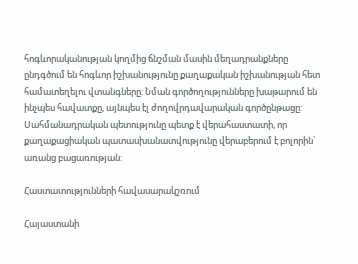հոգևորականության կողմից ճնշման մասին մեղադրանքները ընդգծում են հոգևոր իշխանությունը քաղաքական իշխանության հետ համատեղելու վտանգները: Նման գործողությունները խաթարում են ինչպես հավատքը, այնպես էլ ժողովրդավարական գործընթացը: Սահմանադրական պետությունը պետք է վերահաստատի, որ քաղաքացիական պատասխանատվությունը վերաբերում է բոլորին՝ առանց բացառության:

Հաստատությունների հավասարակշռում

Հայաստանի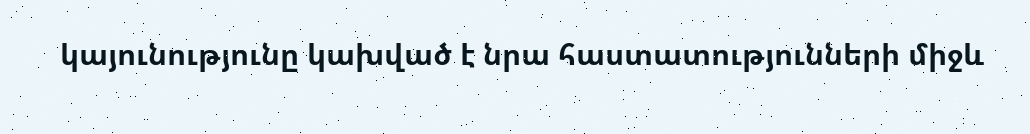կայունությունը կախված է նրա հաստատությունների միջև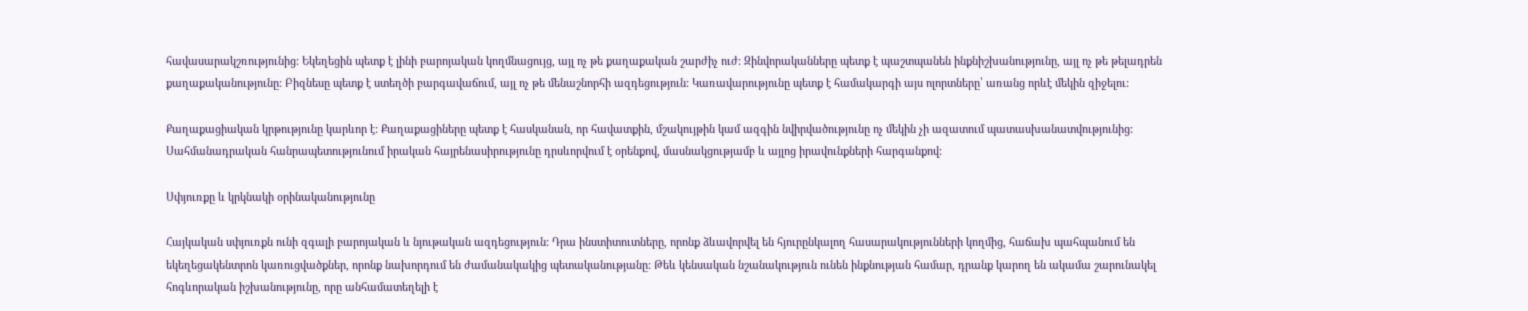հավասարակշռությունից: Եկեղեցին պետք է լինի բարոյական կողմնացույց, այլ ոչ թե քաղաքական շարժիչ ուժ: Զինվորականները պետք է պաշտպանեն ինքնիշխանությունը, այլ ոչ թե թելադրեն քաղաքականությունը: Բիզնեսը պետք է ստեղծի բարգավաճում, այլ ոչ թե մենաշնորհի ազդեցություն: Կառավարությունը պետք է համակարգի այս ոլորտները՝ առանց որևէ մեկին զիջելու:

Քաղաքացիական կրթությունը կարևոր է: Քաղաքացիները պետք է հասկանան, որ հավատքին, մշակույթին կամ ազգին նվիրվածությունը ոչ մեկին չի ազատում պատասխանատվությունից: Սահմանադրական հանրապետությունում իրական հայրենասիրությունը դրսևորվում է օրենքով, մասնակցությամբ և այլոց իրավունքների հարգանքով:

Սփյուռքը և կրկնակի օրինականությունը

Հայկական սփյուռքն ունի զգալի բարոյական և նյութական ազդեցություն: Դրա ինստիտուտները, որոնք ձևավորվել են հյուրընկալող հասարակությունների կողմից, հաճախ պահպանում են եկեղեցակենտրոն կառուցվածքներ, որոնք նախորդում են ժամանակակից պետականությանը: Թեև կենսական նշանակություն ունեն ինքնության համար, դրանք կարող են ակամա շարունակել հոգևորական իշխանությունը, որը անհամատեղելի է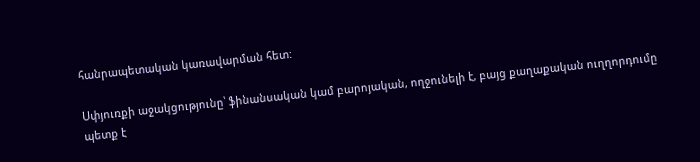հանրապետական կառավարման հետ:

Սփյուռքի աջակցությունը՝ ֆինանսական կամ բարոյական, ողջունելի է, բայց քաղաքական ուղղորդումը պետք է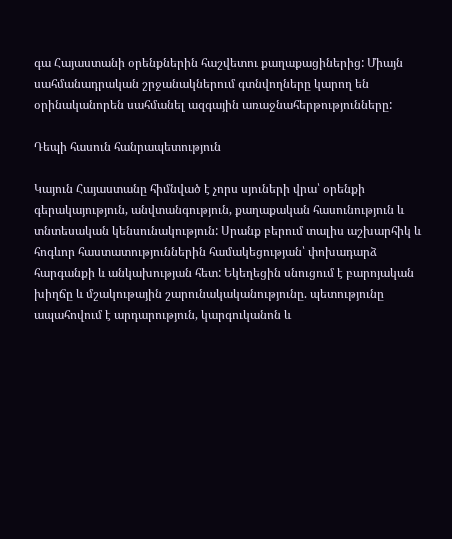գա Հայաստանի օրենքներին հաշվետու քաղաքացիներից: Միայն սահմանադրական շրջանակներում գտնվողները կարող են օրինականորեն սահմանել ազգային առաջնահերթությունները:

Դեպի հասուն հանրապետություն

Կայուն Հայաստանը հիմնված է չորս սյուների վրա՝ օրենքի գերակայություն, անվտանգություն, քաղաքական հասունություն և տնտեսական կենսունակություն: Սրանք բերում տալիս աշխարհիկ և հոգևոր հաստատություններին համակեցության՝ փոխադարձ հարգանքի և անկախության հետ: Եկեղեցին սնուցում է բարոյական խիղճը և մշակութային շարունակականությունը. պետությունը ապահովում է արդարություն, կարգուկանոն և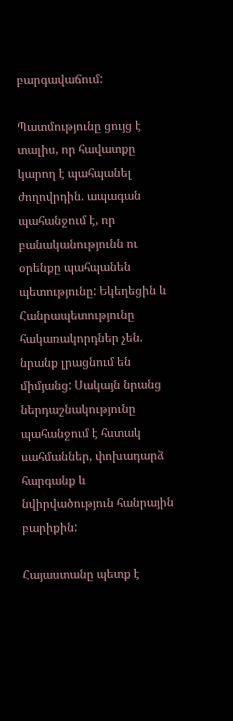բարգավաճում:

Պատմությունը ցույց է տալիս, որ հավատքը կարող է պահպանել ժողովրդին. ապագան պահանջում է, որ բանականությունն ու օրենքը պահպանեն պետությունը: Եկեղեցին և Հանրապետությունը հակառակորդներ չեն. նրանք լրացնում են միմյանց: Սակայն նրանց ներդաշնակությունը պահանջում է հստակ սահմաններ, փոխադարձ հարգանք և նվիրվածություն հանրային բարիքին:

Հայաստանը պետք է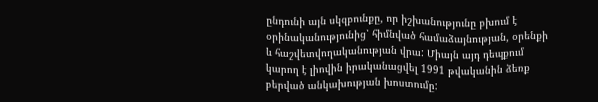ընդունի այն սկզբունքը, որ իշխանությունը բխում է օրինականությունից՝ հիմնված համաձայնության, օրենքի և հաշվետվողականության վրա: Միայն այդ դեպքում կարող է լիովին իրականացվել 1991 թվականին ձեռք բերված անկախության խոստումը: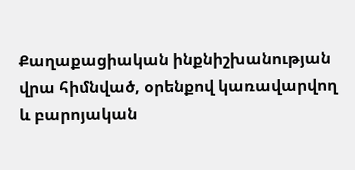Քաղաքացիական ինքնիշխանության վրա հիմնված, օրենքով կառավարվող և բարոյական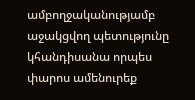ամբողջականությամբ աջակցվող պետությունը կհանդիսանա որպես փարոս ամենուրեք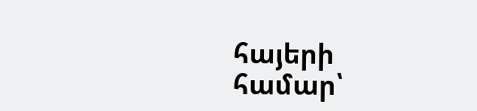հայերի համար՝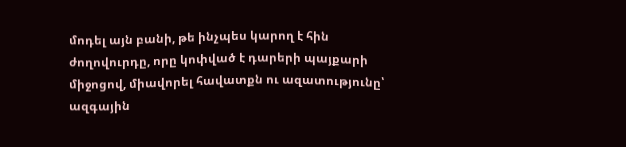մոդել այն բանի, թե ինչպես կարող է հին ժողովուրդը, որը կոփված է դարերի պայքարի միջոցով, միավորել հավատքն ու ազատությունը՝ ազգային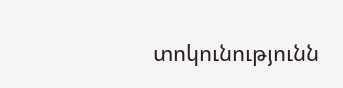տոկունությունն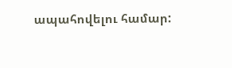ապահովելու համար: